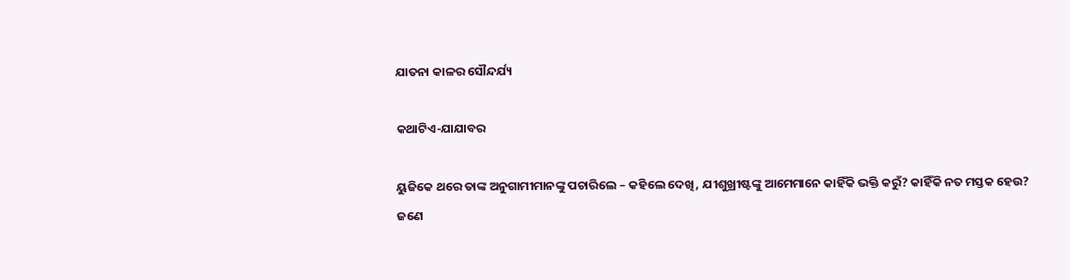ଯାତନା କାଳର ସୌନ୍ଦର୍ଯ୍ୟ

କଥାଟିଏ-ଯାଯାବର

ୟୁଜିକେ ଥରେ ତାଙ୍କ ଅନୁଗାମୀମାନଙ୍କୁ ପଚାରିଲେ – କହିଲେ ଦେଖି, ଯୀଶୁଖ୍ରୀଷ୍ଟଙ୍କୁ ଆମେମାନେ କାହିଁକି ଭକ୍ତି କରୁଁ? କାହିଁକି ନତ ମସ୍ତକ ହେଉ?
ଜଣେ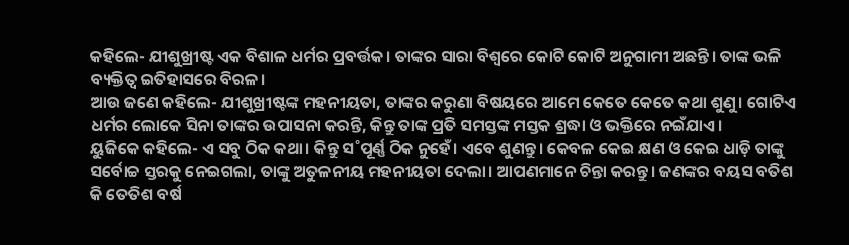କହିଲେ- ଯୀଶୁଖ୍ରୀଷ୍ଟ ଏକ ବିଶାଳ ଧର୍ମର ପ୍ରବର୍ତ୍ତକ। ତାଙ୍କର ସାରା ବିଶ୍ବରେ କୋଟି କୋଟି ଅନୁଗାମୀ ଅଛନ୍ତି। ତାଙ୍କ ଭଳି ବ୍ୟକ୍ତିତ୍ବ ଇତିହାସରେ ବିରଳ।
ଆଉ ଜଣେ କହିଲେ- ଯୀଶୁଖ୍ରୀଷ୍ଟଙ୍କ ମହନୀୟତା, ତାଙ୍କର କରୁଣା ବିଷୟରେ ଆମେ କେତେ କେତେ କଥା ଶୁଣୁ। ଗୋଟିଏ ଧର୍ମର ଲୋକେ ସିନା ତାଙ୍କର ଉପାସନା କରନ୍ତି, କିନ୍ତୁ ତାଙ୍କ ପ୍ରତି ସମସ୍ତଙ୍କ ମସ୍ତକ ଶ୍ରଦ୍ଧା ଓ ଭକ୍ତିରେ ନଇଁଯାଏ।
ୟୁଜିକେ କହିଲେ- ଏ ସବୁ ଠିକ କଥା। କିନ୍ତୁ ସ˚ପୂର୍ଣ୍ଣ ଠିକ ନୁହେଁ। ଏବେ ଶୁଣନ୍ତୁ। କେବଳ କେଇ କ୍ଷଣ ଓ କେଇ ଧାଡ଼ି ତାଙ୍କୁ ସର୍ବୋଚ୍ଚ ସ୍ତରକୁ ନେଇଗଲା, ତାଙ୍କୁ ଅତୁଳନୀୟ ମହନୀୟତା ଦେଲା। ଆପଣମାନେ ଚିନ୍ତା କରନ୍ତୁ। ଜଣଙ୍କର ବୟସ ବତିଶ କି ତେତିଶ ବର୍ଷ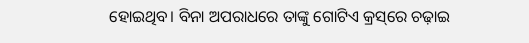ହୋଇଥିବ। ବିନା ଅପରାଧରେ ତାଙ୍କୁ ଗୋଟିଏ କ୍ରସ୍‌ରେ ଚଢ଼ାଇ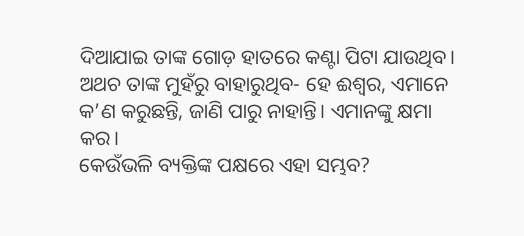ଦିଆଯାଇ ତାଙ୍କ ଗୋଡ଼ ହାତରେ କଣ୍ଟା ପିଟା ଯାଉଥିବ। ଅଥଚ ତାଙ୍କ ମୁହଁରୁ ବାହାରୁଥିବ- ହେ ଈଶ୍ବର, ଏମାନେ କ’ଣ କରୁଛନ୍ତି, ଜାଣି ପାରୁ ନାହାନ୍ତି। ଏମାନଙ୍କୁ କ୍ଷମା କର।
କେଉଁଭଳି ବ୍ୟକ୍ତିଙ୍କ ପକ୍ଷରେ ଏହା ସମ୍ଭବ?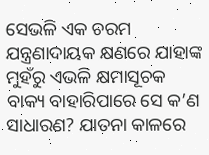ସେଭଳି ଏକ ଚରମ ଯନ୍ତ୍ରଣାଦାୟକ କ୍ଷଣରେ ଯାହାଙ୍କ ମୁହଁରୁ ଏଭଳି କ୍ଷମାସୂଚକ ବାକ୍ୟ ବାହାରିପାରେ ସେ କ’ଣ ସାଧାରଣ? ଯାତନା କାଳରେ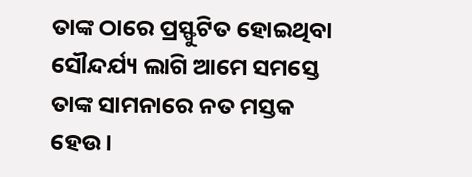ତାଙ୍କ ଠାରେ ପ୍ରସ୍ଫୁଟିତ ହୋଇଥିବା ସୌନ୍ଦର୍ଯ୍ୟ ଲାଗି ଆମେ ସମସ୍ତେ ତାଙ୍କ ସାମନାରେ ନତ ମସ୍ତକ ହେଉ।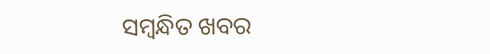ସମ୍ବନ୍ଧିତ ଖବର